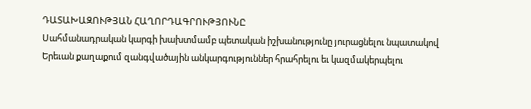ԴԱՏԱԽԱԶՈՒԹՅԱՆ ՀԱՂՈՐԴԱԳՐՈՒԹՅՈՒՆԸ
Սահմանադրական կարգի խախտմամբ պետական իշխանությունը յուրացնելու նպատակով Երեւան քաղաքում զանգվածային անկարգություններ հրահրելու եւ կազմակերպելու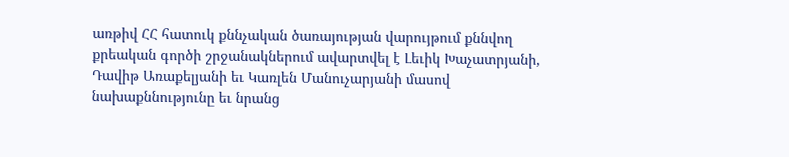առթիվ ՀՀ հատուկ քննչական ծառայության վարույթում քննվող քրեական գործի շրջանակներում ավարտվել է Լեւիկ Խաչատրյանի, Դավիթ Առաքելյանի եւ Կառլեն Մանուչարյանի մասով նախաքննությունը եւ նրանց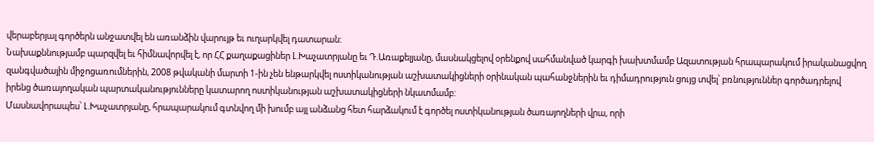վերաբերյալ գործերն անջատվել են առանձին վարույթ եւ ուղարկվել դատարան:
Նախաքննությամբ պարզվել եւ հիմնավորվել է, որ ՀՀ քաղաքացիներ Լ.Խաչատրյանը եւ Դ.Առաքելյանը, մասնակցելով օրենքով սահմանված կարգի խախտմամբ Ազատության հրապարակում իրականացվող զանգվածային միջոցառումներին, 2008 թվականի մարտի 1-ին չեն ենթարկվել ոստիկանության աշխատակիցների օրինական պահանջներին եւ դիմադրություն ցույց տվել՝ բռնություններ գործադրելով իրենց ծառայողական պարտականությունները կատարող ոստիկանության աշխատակիցների նկատմամբ:
Մասնավորապես՝ Լ.Խաչատրյանը, հրապարակում գտնվող մի խումբ այլ անձանց հետ հարձակում է գործել ոստիկանության ծառայողների վրա, որի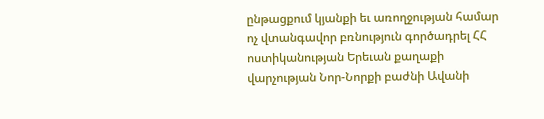ընթացքում կյանքի եւ առողջության համար ոչ վտանգավոր բռնություն գործադրել ՀՀ ոստիկանության Երեւան քաղաքի վարչության Նոր-Նորքի բաժնի Ավանի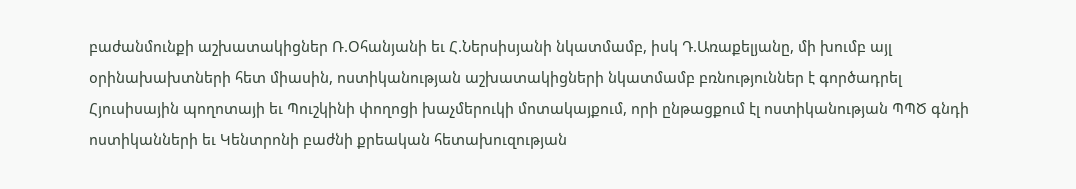բաժանմունքի աշխատակիցներ Ռ.Օհանյանի եւ Հ.Ներսիսյանի նկատմամբ, իսկ Դ.Առաքելյանը, մի խումբ այլ օրինախախտների հետ միասին, ոստիկանության աշխատակիցների նկատմամբ բռնություններ է գործադրել Հյուսիսային պողոտայի եւ Պուշկինի փողոցի խաչմերուկի մոտակայքում, որի ընթացքում էլ ոստիկանության ՊՊԾ գնդի ոստիկանների եւ Կենտրոնի բաժնի քրեական հետախուզության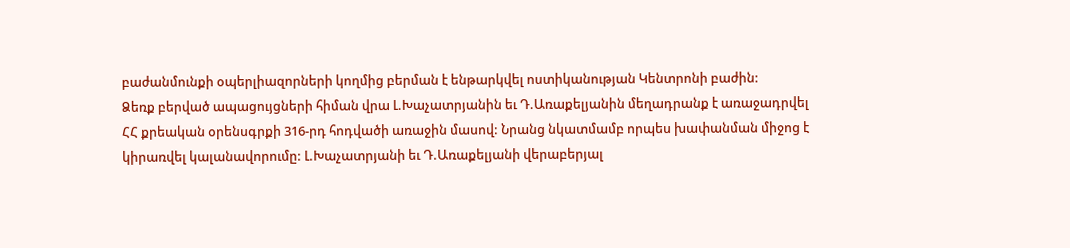բաժանմունքի օպերլիազորների կողմից բերման է ենթարկվել ոստիկանության Կենտրոնի բաժին:
Ձեռք բերված ապացույցների հիման վրա Լ.Խաչատրյանին եւ Դ.Առաքելյանին մեղադրանք է առաջադրվել ՀՀ քրեական օրենսգրքի 316-րդ հոդվածի առաջին մասով: Նրանց նկատմամբ որպես խափանման միջոց է կիրառվել կալանավորումը: Լ.Խաչատրյանի եւ Դ.Առաքելյանի վերաբերյալ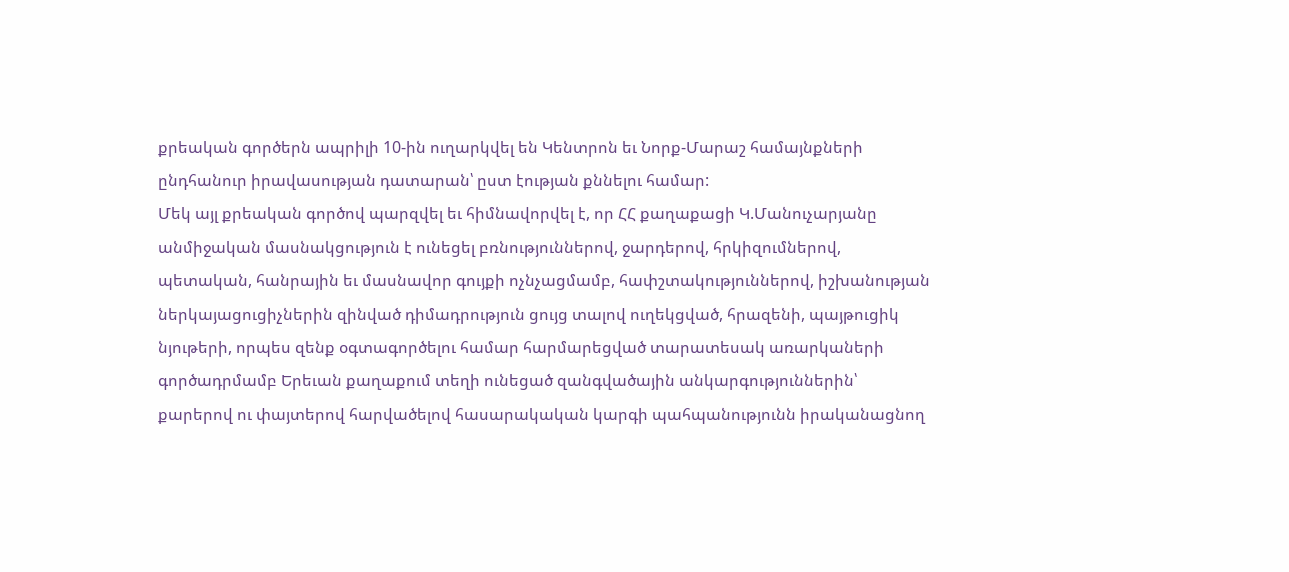քրեական գործերն ապրիլի 10-ին ուղարկվել են Կենտրոն եւ Նորք-Մարաշ համայնքների ընդհանուր իրավասության դատարան՝ ըստ էության քննելու համար:
Մեկ այլ քրեական գործով պարզվել եւ հիմնավորվել է, որ ՀՀ քաղաքացի Կ.Մանուչարյանը անմիջական մասնակցություն է ունեցել բռնություններով, ջարդերով, հրկիզումներով, պետական, հանրային եւ մասնավոր գույքի ոչնչացմամբ, հափշտակություններով, իշխանության ներկայացուցիչներին զինված դիմադրություն ցույց տալով ուղեկցված, հրազենի, պայթուցիկ նյութերի, որպես զենք օգտագործելու համար հարմարեցված տարատեսակ առարկաների գործադրմամբ Երեւան քաղաքում տեղի ունեցած զանգվածային անկարգություններին՝ քարերով ու փայտերով հարվածելով հասարակական կարգի պահպանությունն իրականացնող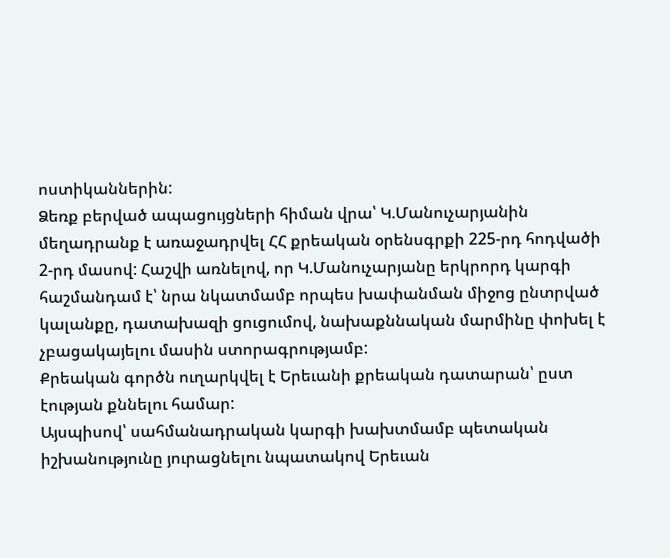ոստիկաններին:
Ձեռք բերված ապացույցների հիման վրա՝ Կ.Մանուչարյանին մեղադրանք է առաջադրվել ՀՀ քրեական օրենսգրքի 225-րդ հոդվածի 2-րդ մասով: Հաշվի առնելով, որ Կ.Մանուչարյանը երկրորդ կարգի հաշմանդամ է՝ նրա նկատմամբ որպես խափանման միջոց ընտրված կալանքը, դատախազի ցուցումով, նախաքննական մարմինը փոխել է չբացակայելու մասին ստորագրությամբ:
Քրեական գործն ուղարկվել է Երեւանի քրեական դատարան՝ ըստ էության քննելու համար:
Այսպիսով՝ սահմանադրական կարգի խախտմամբ պետական իշխանությունը յուրացնելու նպատակով Երեւան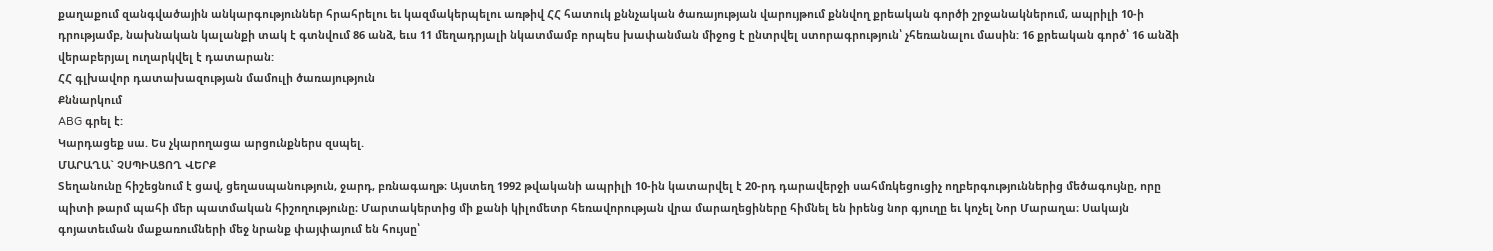քաղաքում զանգվածային անկարգություններ հրահրելու եւ կազմակերպելու առթիվ ՀՀ հատուկ քննչական ծառայության վարույթում քննվող քրեական գործի շրջանակներում, ապրիլի 10-ի դրությամբ, նախնական կալանքի տակ է գտնվում 86 անձ, եւս 11 մեղադրյալի նկատմամբ որպես խափանման միջոց է ընտրվել ստորագրություն՝ չհեռանալու մասին: 16 քրեական գործ՝ 16 անձի վերաբերյալ ուղարկվել է դատարան:
ՀՀ գլխավոր դատախազության մամուլի ծառայություն
Քննարկում
ABG գրել է:
Կարդացեք սա. Ես չկարողացա արցունքներս զսպել.
ՄԱՐԱՂԱ` ՉՍՊԻԱՑՈՂ ՎԵՐՔ
Տեղանունը հիշեցնում է ցավ, ցեղասպանություն, ջարդ, բռնագաղթ։ Այստեղ 1992 թվականի ապրիլի 10-ին կատարվել է 20-րդ դարավերջի սահմռկեցուցիչ ողբերգություններից մեծագույնը, որը պիտի թարմ պահի մեր պատմական հիշողությունը։ Մարտակերտից մի քանի կիլոմետր հեռավորության վրա մարաղեցիները հիմնել են իրենց նոր գյուղը եւ կոչել Նոր Մարաղա։ Սակայն գոյատեւման մաքառումների մեջ նրանք փայփայում են հույսը՝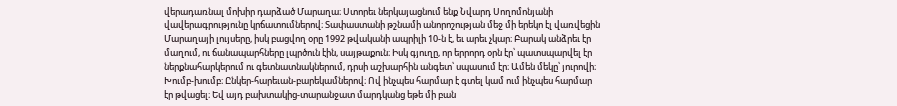վերադառնալ մոխիր դարձած Մարաղա։ Ստորեւ ներկայացնում ենք Նվարդ Սողոմոնյանի վավերագրությունը կրճատումներով։ Տափաստանի թշնամի անորոշության մեջ մի երեկո էլ վառվեցին Մարաղայի լույսերը, իսկ բացվող օրը 1992 թվականի ապրիլի 10-ն է, եւ արեւ չկար։ Բարակ անձրեւ էր մաղում, ու ճանապարհները լպրծուն էին, սայթաքուն։ Իսկ գյուղը, որ երրորդ օրն էր՝ պատսպարվել էր ներքնահարկերում ու գետնատնակներում, դրսի աշխարհին անգետ՝ սպասում էր։ Ամեն մեկը՝ յուրովի։ Խումբ-խումբ։ Ընկեր-հարեւան-բարեկամներով։ Ով ինչպես հարմար է գտել կամ ում ինչպես հարմար էր թվացել։ Եվ այդ բախտակից-տարանջատ մարդկանց եթե մի բան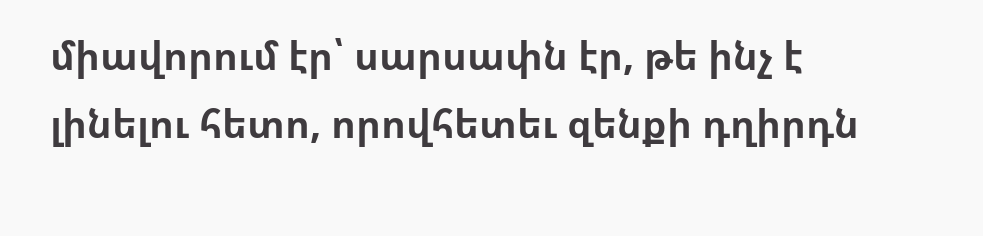միավորում էր՝ սարսափն էր, թե ինչ է լինելու հետո, որովհետեւ զենքի դղիրդն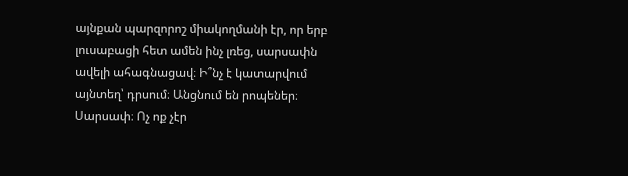այնքան պարզորոշ միակողմանի էր, որ երբ լուսաբացի հետ ամեն ինչ լռեց, սարսափն ավելի ահագնացավ։ Ի՞նչ է կատարվում այնտեղ՝ դրսում։ Անցնում են րոպեներ։ Սարսափ։ Ոչ ոք չէր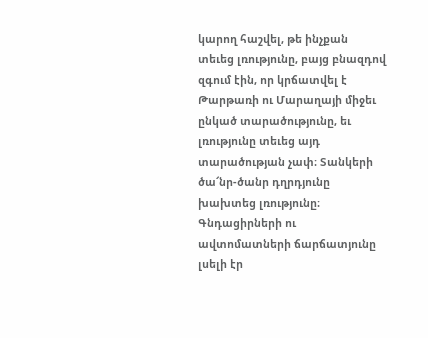կարող հաշվել, թե ինչքան տեւեց լռությունը, բայց բնազդով զգում էին, որ կրճատվել է Թարթառի ու Մարաղայի միջեւ ընկած տարածությունը, եւ լռությունը տեւեց այդ տարածության չափ։ Տանկերի ծա՜նր-ծանր դղրդյունը խախտեց լռությունը։ Գնդացիրների ու ավտոմատների ճարճատյունը լսելի էր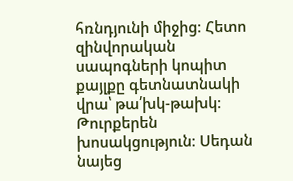հռնդյունի միջից։ Հետո զինվորական սապոգների կոպիտ քայլքը գետնատնակի վրա՝ թա՛խկ-թախկ։ Թուրքերեն խոսակցություն։ Սեդան նայեց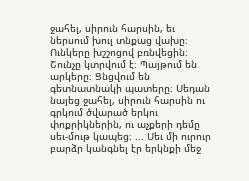ջահել, սիրուն հարսին, եւ ներսում խուլ տնքաց վախը։ Ունկերը խշշոցով բռնվեցին։ Շունչը կտրվում է։ Պայթում են արկերը։ Ցնցվում են գետնատնակի պատերը։ Սեդան նայեց ջահել, սիրուն հարսին ու գրկում ծվարած երկու փոքրիկներին, ու աչքերի դեմը սեւ-մութ կապեց։ ... Սեւ մի ուրուր բարձր կանգնել էր երկնքի մեջ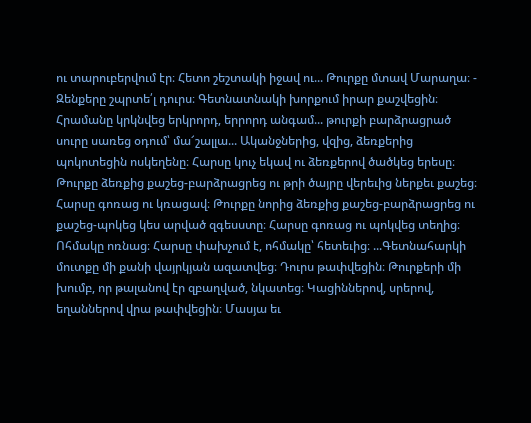ու տարուբերվում էր։ Հետո շեշտակի իջավ ու... Թուրքը մտավ Մարաղա։ - Զենքերը շպրտե՛լ դուրս։ Գետնատնակի խորքում իրար քաշվեցին։ Հրամանը կրկնվեց երկրորդ, երրորդ անգամ... թուրքի բարձրացրած սուրը սառեց օդում՝ մա՜շալլա... Ականջներից, վզից, ձեռքերից պոկոտեցին ոսկեղենը։ Հարսը կուչ եկավ ու ձեռքերով ծածկեց երեսը։ Թուրքը ձեռքից քաշեց-բարձրացրեց ու թրի ծայրը վերեւից ներքեւ քաշեց։ Հարսը գոռաց ու կռացավ։ Թուրքը նորից ձեռքից քաշեց-բարձրացրեց ու քաշեց-պոկեց կես արված զգեսստը։ Հարսը գոռաց ու պոկվեց տեղից։ Ոհմակը ոռնաց։ Հարսը փախչում է, ոհմակը՝ հետեւից։ ...Գետնահարկի մուտքը մի քանի վայրկյան ազատվեց։ Դուրս թափվեցին։ Թուրքերի մի խումբ, որ թալանով էր զբաղված, նկատեց։ Կացիններով, սրերով, եղաններով վրա թափվեցին։ Մասյա եւ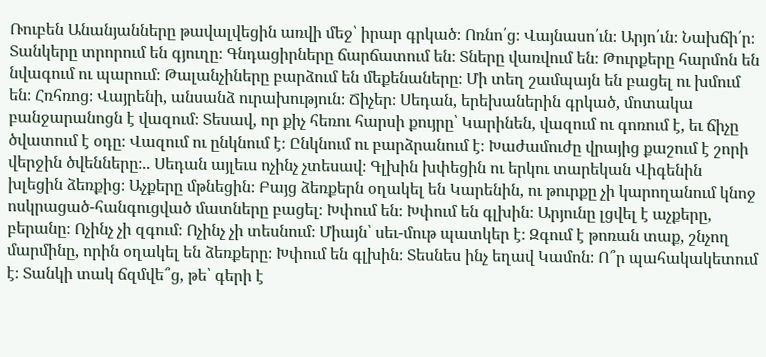Ռուբեն Անանյանները թավալվեցին առվի մեջ՝ իրար գրկած։ Ոռնո՛ց։ Վայնասո՛ւն։ Արյո՛ւն։ Նախճի՛ր։ Տանկերը տրորում են գյուղը։ Գնդացիրները ճարճատում են։ Տները վառվում են։ Թուրքերը հարմոն են նվագում ու պարում։ Թալանչիները բարձում են մեքենաները։ Մի տեղ շամպայն են բացել ու խմում են։ Հռհռոց։ Վայրենի, անսանձ ուրախություն։ Ճիչեր։ Սեդան, երեխաներին գրկած, մոտակա բանջարանոցն է վազում։ Տեսավ, որ քիչ հեռու հարսի քույրը՝ Կարինեն, վազում ու գոռում է, եւ ճիչը ծվատում է օդը։ Վազում ու ընկնում է։ Ընկնում ու բարձրանում է։ Խաժամուժը վրայից քաշում է շորի վերջին ծվենները։.. Սեդան այլեւս ոչինչ չտեսավ։ Գլխին խփեցին ու երկու տարեկան Վիգենին խլեցին ձեռքից։ Աչքերը մթնեցին։ Բայց ձեռքերն օղակել են Կարենին, ու թուրքը չի կարողանում կնոջ ոսկրացած-հանգուցված մատները բացել։ Խփում են։ Խփում են գլխին։ Արյունը լցվել է աչքերը, բերանը։ Ոչինչ չի զգում։ Ոչինչ չի տեսնում։ Միայն՝ սեւ-մութ պատկեր է։ Զգում է թոռան տաք, շնչող մարմինը, որին օղակել են ձեռքերը։ Խփում են գլխին։ Տեսնես ինչ եղավ Կամոն։ Ո՞ր պահակակետում է։ Տանկի տակ ճզմվե՞ց, թե՝ գերի է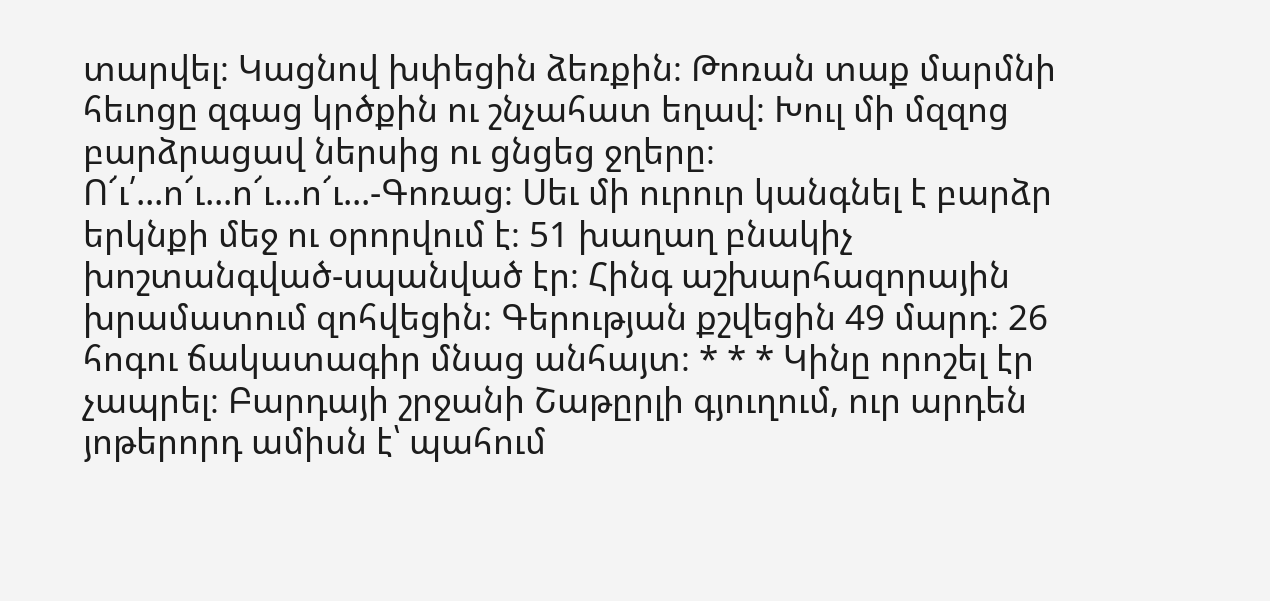տարվել։ Կացնով խփեցին ձեռքին։ Թոռան տաք մարմնի հեւոցը զգաց կրծքին ու շնչահատ եղավ։ Խուլ մի մզզոց բարձրացավ ներսից ու ցնցեց ջղերը։ Ո՜ւ՛...ո՜ւ...ո՜ւ...ո՜ւ...-Գոռաց։ Սեւ մի ուրուր կանգնել է բարձր երկնքի մեջ ու օրորվում է։ 51 խաղաղ բնակիչ խոշտանգված-սպանված էր։ Հինգ աշխարհազորային խրամատում զոհվեցին։ Գերության քշվեցին 49 մարդ։ 26 հոգու ճակատագիր մնաց անհայտ։ * * * Կինը որոշել էր չապրել։ Բարդայի շրջանի Շաթըրլի գյուղում, ուր արդեն յոթերորդ ամիսն է՝ պահում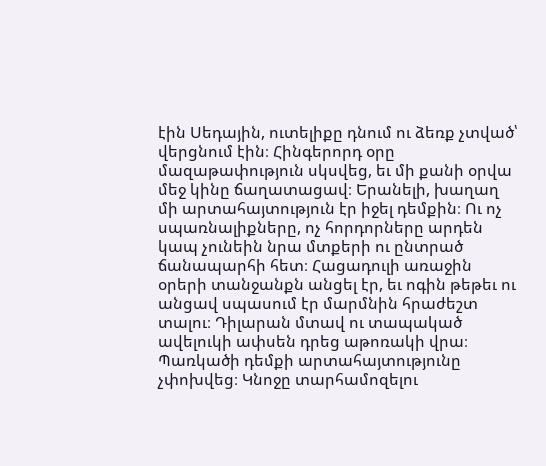էին Սեդային, ուտելիքը դնում ու ձեռք չտված՝ վերցնում էին։ Հինգերորդ օրը մազաթափություն սկսվեց, եւ մի քանի օրվա մեջ կինը ճաղատացավ։ Երանելի, խաղաղ մի արտահայտություն էր իջել դեմքին։ Ու ոչ սպառնալիքները, ոչ հորդորները արդեն կապ չունեին նրա մտքերի ու ընտրած ճանապարհի հետ։ Հացադուլի առաջին օրերի տանջանքն անցել էր, եւ ոգին թեթեւ ու անցավ սպասում էր մարմնին հրաժեշտ տալու։ Դիլարան մտավ ու տապակած ավելուկի ափսեն դրեց աթոռակի վրա։ Պառկածի դեմքի արտահայտությունը չփոխվեց։ Կնոջը տարհամոզելու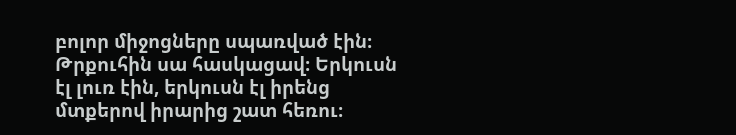բոլոր միջոցները սպառված էին։ Թրքուհին սա հասկացավ։ Երկուսն էլ լուռ էին, երկուսն էլ իրենց մտքերով իրարից շատ հեռու։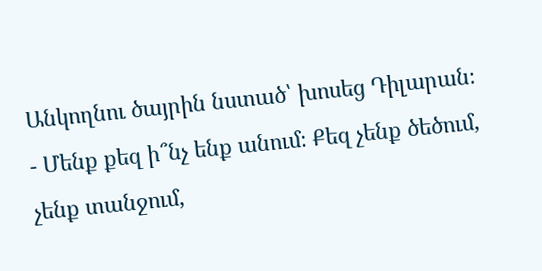Անկողնու ծայրին նստած՝ խոսեց Դիլարան։ - Մենք քեզ ի՞նչ ենք անում։ Քեզ չենք ծեծում, չենք տանջում,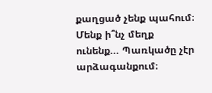քաղցած չենք պահում։ Մենք ի՞նչ մեղք ունենք... Պառկածը չէր արձագանքում։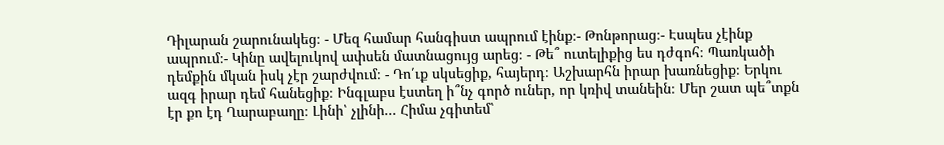Դիլարան շարունակեց։ - Մեզ համար հանգիստ ապրում էինք։- Թոնթորաց։- Էսպես չէինք ապրում։- Կինը ավելուկով ափսեն մատնացույց արեց։ - Թե՞ ուտելիքից ես դժգոհ։ Պառկածի դեմքին մկան իսկ չէր շարժվում։ - Դո՛ւք սկսեցիք, հայերդ։ Աշխարհն իրար խառնեցիք։ Երկու ազգ իրար դեմ հանեցիք։ Ինգլաբս էստեղ ի՞նչ գործ ուներ, որ կռիվ տանեին։ Մեր շատ պե՞տքն էր քո էդ Ղարաբաղը։ Լինի՝ չլինի... Հիմա չգիտեմ՝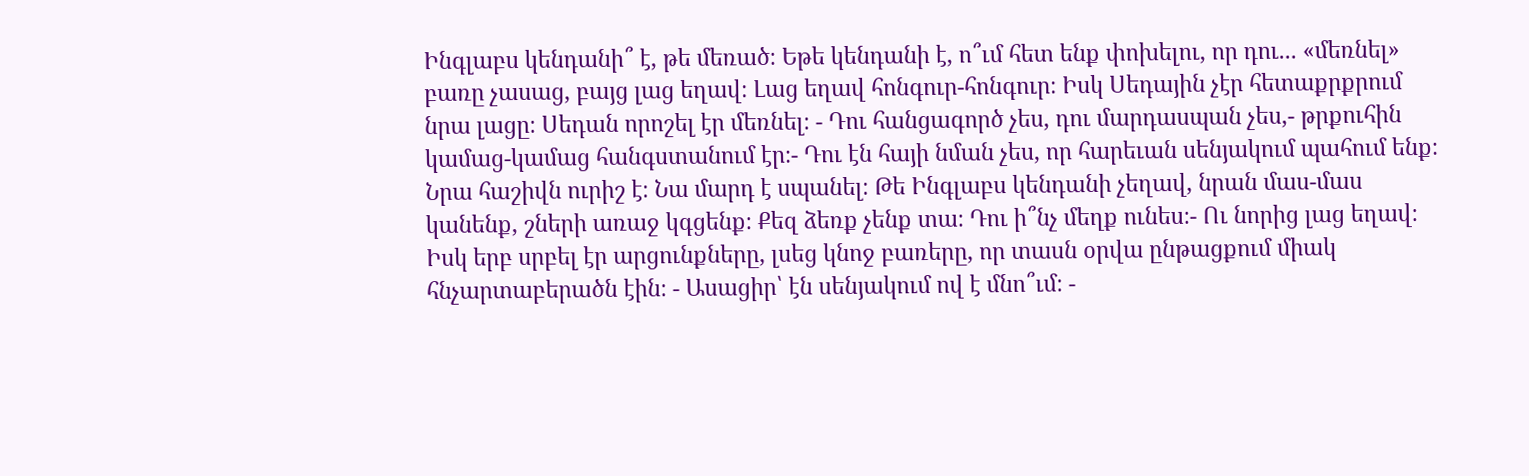Ինգլաբս կենդանի՞ է, թե մեռած։ Եթե կենդանի է, ո՞ւմ հետ ենք փոխելու, որ դու... «մեռնել» բառը չասաց, բայց լաց եղավ։ Լաց եղավ հոնգուր-հոնգուր։ Իսկ Սեդային չէր հետաքրքրում նրա լացը։ Սեդան որոշել էր մեռնել։ - Դու հանցագործ չես, դու մարդասպան չես,- թրքուհին կամաց-կամաց հանգստանում էր։- Դու էն հայի նման չես, որ հարեւան սենյակում պահում ենք։ Նրա հաշիվն ուրիշ է։ Նա մարդ է սպանել։ Թե Ինգլաբս կենդանի չեղավ, նրան մաս-մաս կանենք, շների առաջ կգցենք։ Քեզ ձեռք չենք տա։ Դու ի՞նչ մեղք ունես։- Ու նորից լաց եղավ։ Իսկ երբ սրբել էր արցունքները, լսեց կնոջ բառերը, որ տասն օրվա ընթացքում միակ հնչարտաբերածն էին։ - Ասացիր՝ էն սենյակում ով է մնո՞ւմ։ -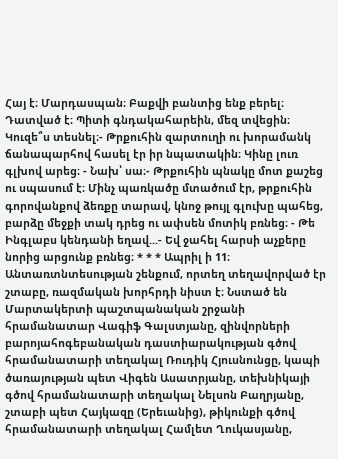Հայ է։ Մարդասպան։ Բաքվի բանտից ենք բերել։ Դատված է։ Պիտի գնդակահարեին, մեզ տվեցին։ Կուզե՞ս տեսնել։- Թրքուհին զարտուղի ու խորամանկ ճանապարհով հասել էր իր նպատակին։ Կինը լուռ գլխով արեց։ - Նախ՝ սա։- Թրքուհին պնակը մոտ քաշեց ու սպասում է։ Մինչ պառկածը մտածում էր, թրքուհին գորովանքով ձեռքը տարավ, կնոջ թույլ գլուխը պահեց, բարձը մեջքի տակ դրեց ու ափսեն մոտիկ բռնեց։ - Թե Ինգլաբս կենդանի եղավ...- Եվ ջահել հարսի աչքերը նորից արցունք բռնեց։ * * * Ապրիլ ի 11։ Անտառտնտեսության շենքում, որտեղ տեղավորված էր շտաբը, ռազմական խորհրդի նիստ է։ Նստած են Մարտակերտի պաշտպանական շրջանի հրամանատար Վագիֆ Գալստյանը, զինվորների բարոյահոգեբանական դաստիարակության գծով հրամանատարի տեղակալ Ռուդիկ Հյուսնունցը, կապի ծառայության պետ Վիգեն Ասատրյանը, տեխնիկայի գծով հրամանատարի տեղակալ Նելսոն Բաղրյանը, շտաբի պետ Հայկազը (Երեւանից), թիկունքի գծով հրամանատարի տեղակալ Համլետ Ղուկասյանը,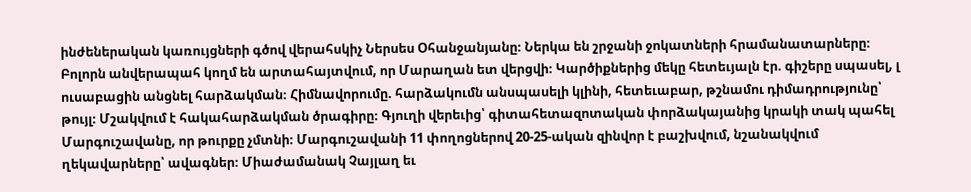ինժեներական կառույցների գծով վերահսկիչ Ներսես Օհանջանյանը։ Ներկա են շրջանի ջոկատների հրամանատարները։ Բոլորն անվերապահ կողմ են արտահայտվում, որ Մարաղան ետ վերցվի։ Կարծիքներից մեկը հետեւյալն էր. գիշերը սպասել, լ ուսաբացին անցնել հարձակման։ Հիմնավորումը. հարձակումն անսպասելի կլինի, հետեւաբար, թշնամու դիմադրությունը՝ թույլ։ Մշակվում է հակահարձակման ծրագիրը։ Գյուղի վերեւից՝ գիտահետազոտական փորձակայանից կրակի տակ պահել Մարգուշավանը, որ թուրքը չմտնի։ Մարգուշավանի 11 փողոցներով 20-25-ական զինվոր է բաշխվում, նշանակվում ղեկավարները՝ ավագներ։ Միաժամանակ Չայլաղ եւ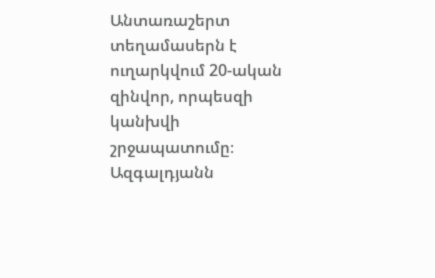Անտառաշերտ տեղամասերն է ուղարկվում 20-ական զինվոր, որպեսզի կանխվի շրջապատումը։ Ազգալդյանն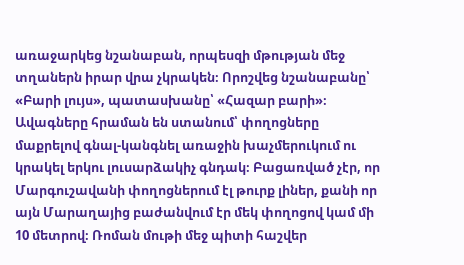առաջարկեց նշանաբան, որպեսզի մթության մեջ տղաներն իրար վրա չկրակեն։ Որոշվեց նշանաբանը՝ «Բարի լույս», պատասխանը՝ «Հազար բարի»։ Ավագները հրաման են ստանում՝ փողոցները մաքրելով գնալ-կանգնել առաջին խաչմերուկում ու կրակել երկու լուսարձակիչ գնդակ։ Բացառված չէր, որ Մարգուշավանի փողոցներում էլ թուրք լիներ, քանի որ այն Մարաղայից բաժանվում էր մեկ փողոցով կամ մի 10 մետրով։ Ռոման մութի մեջ պիտի հաշվեր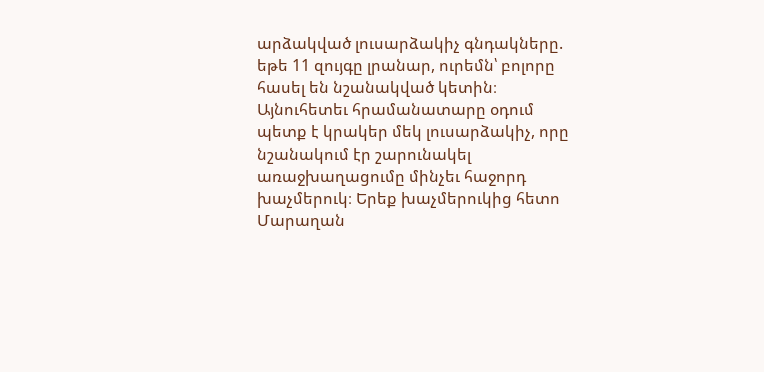արձակված լուսարձակիչ գնդակները. եթե 11 զույգը լրանար, ուրեմն՝ բոլորը հասել են նշանակված կետին։ Այնուհետեւ հրամանատարը օդում պետք է կրակեր մեկ լուսարձակիչ, որը նշանակում էր շարունակել առաջխաղացումը մինչեւ հաջորդ խաչմերուկ։ Երեք խաչմերուկից հետո Մարաղան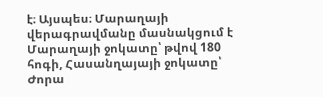է։ Այսպես։ Մարաղայի վերագրավմանը մասնակցում է Մարաղայի ջոկատը՝ թվով 180 հոգի, Հասանղայայի ջոկատը՝ Ժորա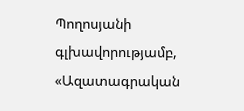Պողոսյանի գլխավորությամբ, «Ազատագրական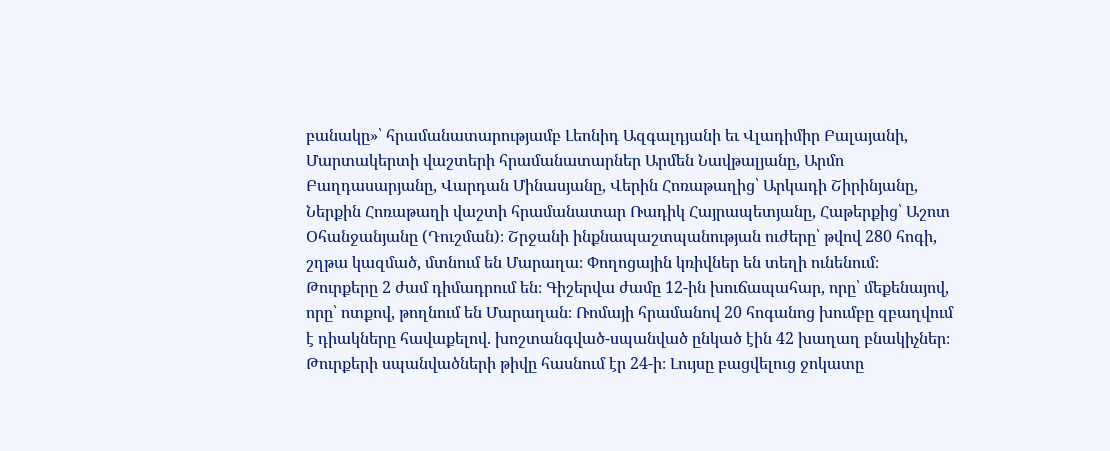բանակը»՝ հրամանատարությամբ Լեոնիդ Ազգալդյանի եւ Վլադիմիր Բալայանի, Մարտակերտի վաշտերի հրամանատարներ Արմեն Նավթալյանը, Արմո Բաղդասարյանը, Վարդան Մինասյանը, Վերին Հոռաթաղից՝ Արկադի Շիրինյանը, Ներքին Հոռաթաղի վաշտի հրամանատար Ռադիկ Հայրապետյանը, Հաթերքից՝ Աշոտ Օհանջանյանը (Դուշման)։ Շրջանի ինքնապաշտպանության ուժերը՝ թվով 280 հոգի, շղթա կազմած, մտնում են Մարաղա։ Փողոցային կռիվներ են տեղի ունենում։ Թուրքերը 2 ժամ դիմադրում են։ Գիշերվա ժամը 12-ին խուճապահար, որը՝ մեքենայով, որը՝ ոտքով, թողնում են Մարաղան։ Ռոմայի հրամանով 20 հոգանոց խումբը զբաղվում է դիակները հավաքելով. խոշտանգված-սպանված ընկած էին 42 խաղաղ բնակիչներ։ Թուրքերի սպանվածների թիվը հասնում էր 24-ի։ Լույսը բացվելուց ջոկատը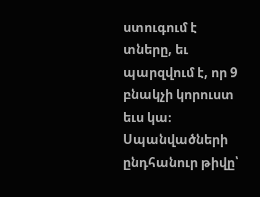ստուգում է տները, եւ պարզվում է, որ 9 բնակչի կորուստ եւս կա։ Սպանվածների ընդհանուր թիվը՝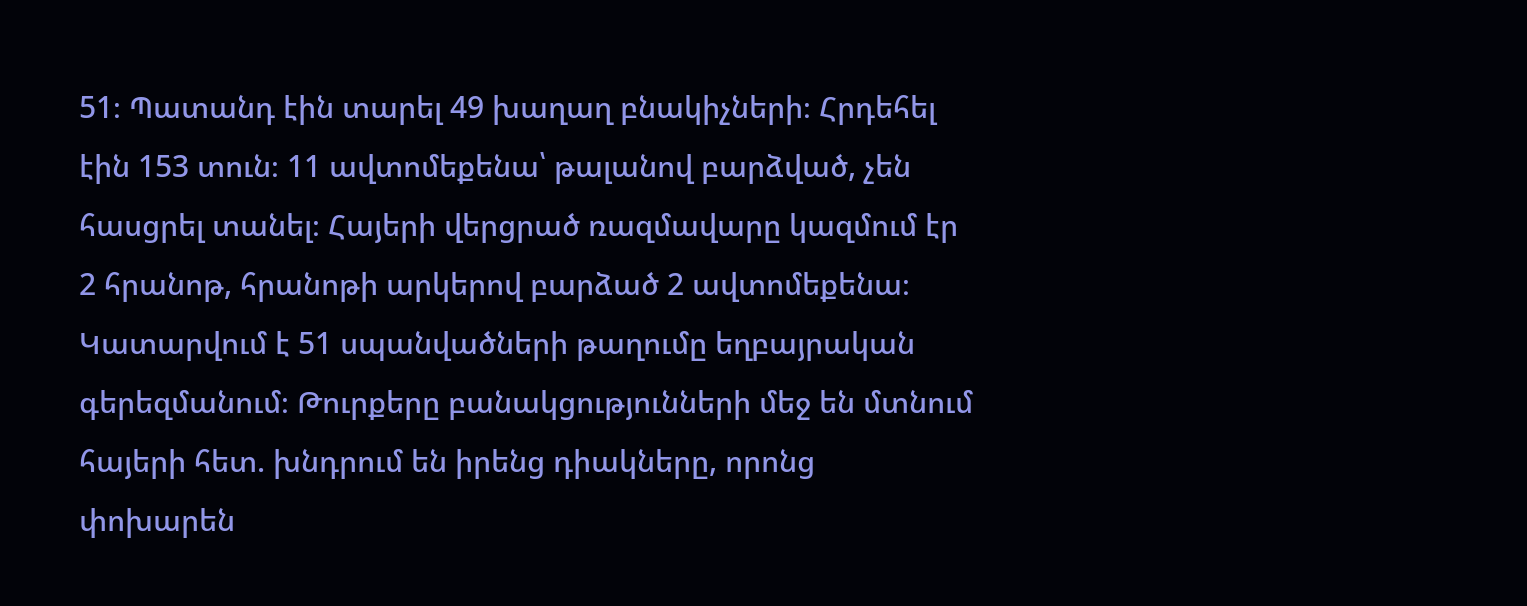51։ Պատանդ էին տարել 49 խաղաղ բնակիչների։ Հրդեհել էին 153 տուն։ 11 ավտոմեքենա՝ թալանով բարձված, չեն հասցրել տանել։ Հայերի վերցրած ռազմավարը կազմում էր 2 հրանոթ, հրանոթի արկերով բարձած 2 ավտոմեքենա։ Կատարվում է 51 սպանվածների թաղումը եղբայրական գերեզմանում։ Թուրքերը բանակցությունների մեջ են մտնում հայերի հետ. խնդրում են իրենց դիակները, որոնց փոխարեն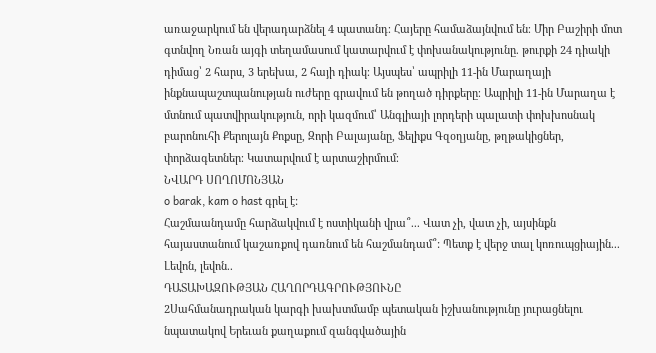առաջարկում են վերադարձնել 4 պատանդ։ Հայերը համաձայնվում են։ Միր Բաշիրի մոտ գտնվող Նռան այգի տեղամասում կատարվում է փոխանակությունը. թուրքի 24 դիակի դիմաց՝ 2 հարս, 3 երեխա, 2 հայի դիակ։ Այսպես՝ ապրիլի 11-ին Մարաղայի ինքնապաշտպանության ուժերը գրավում են թողած դիրքերը։ Ապրիլի 11-ին Մարաղա է մտնում պատվիրակություն, որի կազմում՝ Անգլիայի լորդերի պալատի փոխխոսնակ բարոնուհի Քերոլայն Քոքսը, Զորի Բալայանը, Ֆելիքս Գզօղյանը, թղթակիցներ, փորձագետներ։ Կատարվում է արտաշիրմում։
ՆՎԱՐԴ ՍՈՂՈՄՈՆՅԱՆ
o barak, kam o hast գրել է:
Հաշմաանդամը հարձակվում է ոստիկանի վրա՞... Վատ չի, վատ չի, այսինքն հայաստանում կաշառքով դառնում են հաշմանդամ՞: Պետք է վերջ տալ կոռուպցիային... Լեվոն, լեվոն..
ԴԱՏԱԽԱԶՈՒԹՅԱՆ ՀԱՂՈՐԴԱԳՐՈՒԹՅՈՒՆԸ
2Սահմանադրական կարգի խախտմամբ պետական իշխանությունը յուրացնելու նպատակով Երեւան քաղաքում զանգվածային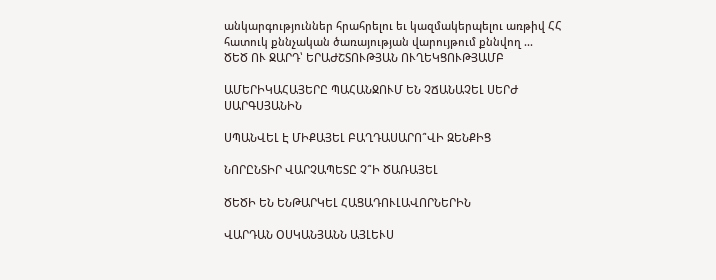անկարգություններ հրահրելու եւ կազմակերպելու առթիվ ՀՀ հատուկ քննչական ծառայության վարույթում քննվող ...
ԾԵԾ ՈՒ ՋԱՐԴ՝ ԵՐԱԺՇՏՈՒԹՅԱՆ ՈՒՂԵԿՑՈՒԹՅԱՄԲ

ԱՄԵՐԻԿԱՀԱՅԵՐԸ ՊԱՀԱՆՋՈՒՄ ԵՆ ՉՃԱՆԱՉԵԼ ՍԵՐԺ ՍԱՐԳՍՅԱՆԻՆ

ՍՊԱՆՎԵԼ Է ՄԻՔԱՅԵԼ ԲԱՂԴԱՍԱՐՈ՞ՎԻ ԶԵՆՔԻՑ

ՆՈՐԸՆՏԻՐ ՎԱՐՉԱՊԵՏԸ Չ՞Ի ԾԱՌԱՅԵԼ

ԾԵԾԻ ԵՆ ԵՆԹԱՐԿԵԼ ՀԱՑԱԴՈՒԼԱՎՈՐՆԵՐԻՆ

ՎԱՐԴԱՆ ՕՍԿԱՆՅԱՆՆ ԱՅԼԵՒՍ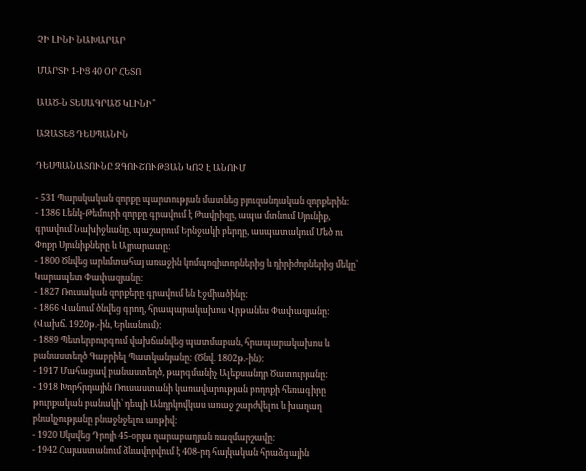ՉԻ ԼԻՆԻ ՆԱԽԱՐԱՐ

ՄԱՐՏԻ 1-ԻՑ 40 ՕՐ ՀԵՏՈ

ԱԱԾ-Ն ՏԵՍԱԳՐԱԾ ԿԼԻՆԻ՞

ԱԶԱՏԵՑ ԴԵՍՊԱՆԻՆ

ԴԵՍՊԱՆԱՏՈՒՆԸ ԶԳՈՒՇՈՒԹՅԱՆ ԿՈՉ Է ԱՆՈՒՄ

- 531 Պարսկական զորքը պարտության մատնեց բյուզանդական զորքերին:
- 1386 Լենկ-Թեմուրի զորքը գրավում է Թավրիզը, ապա մտնում Սյունիք, գրավում Նախիջևանը, պաշարում Երնջակի բերդը, ասպատակում Մեծ ու Փոքր Սյունիքները և Այրարատը:
- 1800 Ծնվեց արևմտահայ առաջին կոմպոզիտորներից և դիրիժորներից մեկը՝ Կարապետ Փափազյանը:
- 1827 Ռուսական զորքերը գրավում են Էջմիածինը:
- 1866 Վանում ծնվեց գրող, հրապարակախոս Վրթանես Փափազյանը: (Վախճ. 1920թ.-ին, Երևանում):
- 1889 Պետերբուրգում վախճանվեց պատմաբան, հրապարակախոս և բանաստեղծ Գաբրիել Պատկանյանը: (Ծնվ. 1802թ.-ին):
- 1917 Մահացավ բանաստեղծ, թարգմանիչ Ալեքսանդր Ծատուրյանը:
- 1918 Խորհրդային Ռուսաստանի կառավարության բողոքի հեռագիրը թուրքական բանակի՝ դեպի Անդրկովկաս առաջ շարժվելու և խաղաղ բնակչությանը բնաջնջելու առթիվ:
- 1920 Սկսվեց Դրոյի 45-օրյա ղարաբաղյան ռազմարշավը:
- 1942 Հայաստանում ձևավորվում է 408-րդ հայկական հրաձգային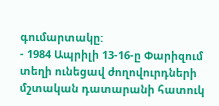գումարտակը:
- 1984 Ապրիլի 13-16-ը Փարիզում տեղի ունեցավ ժողովուրդների մշտական դատարանի հատուկ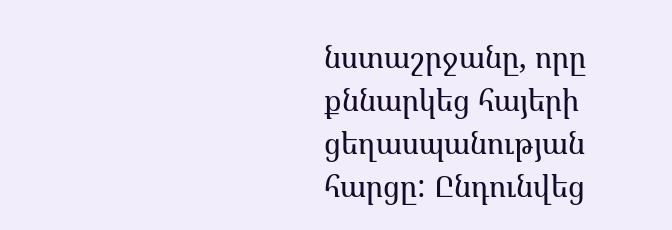նստաշրջանը, որը քննարկեց հայերի ցեղասպանության հարցը: Ընդունվեց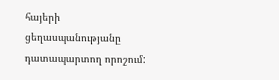հայերի ցեղասպանությանը դատապարտող որոշում: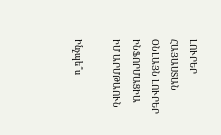ԼՈՒՐԵՐ ՀԱՅԱՍՏԱՆ
ՕՆԼԱՅՆ ԼՈՒՐԵՐ
ԻՆՖՈՐՄԱՑԻԱ
ԻՄ ԱՐՄԹԱՈՒՆ

Ինչպե՞ս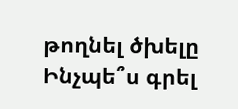թողնել ծխելը
Ինչպե՞ս գրել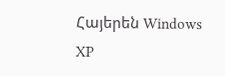Հայերեն Windows XP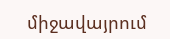միջավայրում